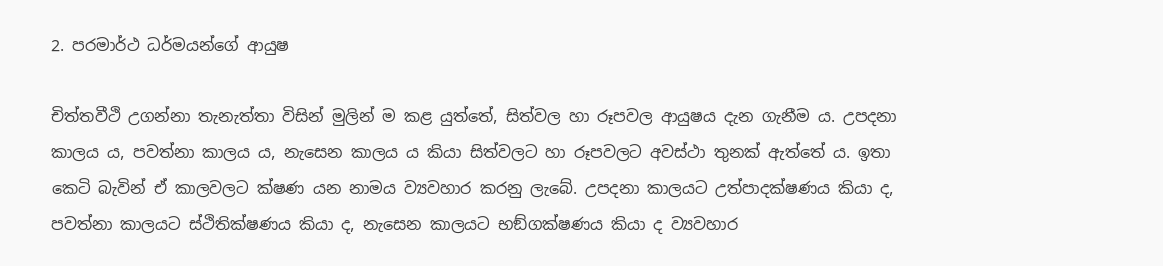2. පරමාර්ථ ධර්මයන්ගේ ආයුෂ

චිත්තවීථි උගන්නා තැනැත්තා විසින් මුලින් ම කළ යුත්තේ, සිත්වල හා රූපවල ආයුෂය දැන ගැනීම ය. උපදනා කාලය ය, පවත්නා කාලය ය, නැසෙන කාලය ය කියා සිත්වලට හා රූපවලට අවස්ථා තුනක් ඇත්තේ ය. ඉතා කෙටි බැවින් ඒ කාලවලට ක්ෂණ යන නාමය ව්‍යවහාර කරනු ලැබේ. උපදනා කාලයට උත්පාදක්ෂණය කියා ද, පවත්නා කාලයට ස්ථිතික්ෂණය කියා ද, නැසෙන කාලයට භඞ්ගක්ෂණය කියා ද ව්‍යවහාර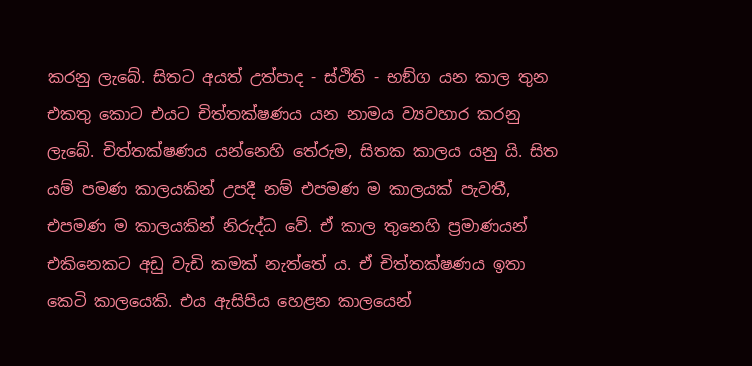කරනු ලැබේ. සිතට අයත් උත්පාද - ස්ථිති - භඞ්ග යන කාල තුන එකතු කොට එයට චිත්තක්ෂණය යන නාමය ව්‍යවහාර කරනු ලැබේ. චිත්තක්ෂණය යන්නෙහි තේරුම, සිතක කාලය යනු යි. සිත යම් පමණ කාලයකින් උපදී නම් එපමණ ම කාලයක් පැවතී, එපමණ ම කාලයකින් නිරුද්ධ වේ. ඒ කාල තුනෙහි ප්‍ර‍මාණයන් එකිනෙකට අඩු වැඩි කමක් නැත්තේ ය. ඒ චිත්තක්ෂණය ඉතා කෙටි කාලයෙකි. එය ඇසිපිය හෙළන කාලයෙන්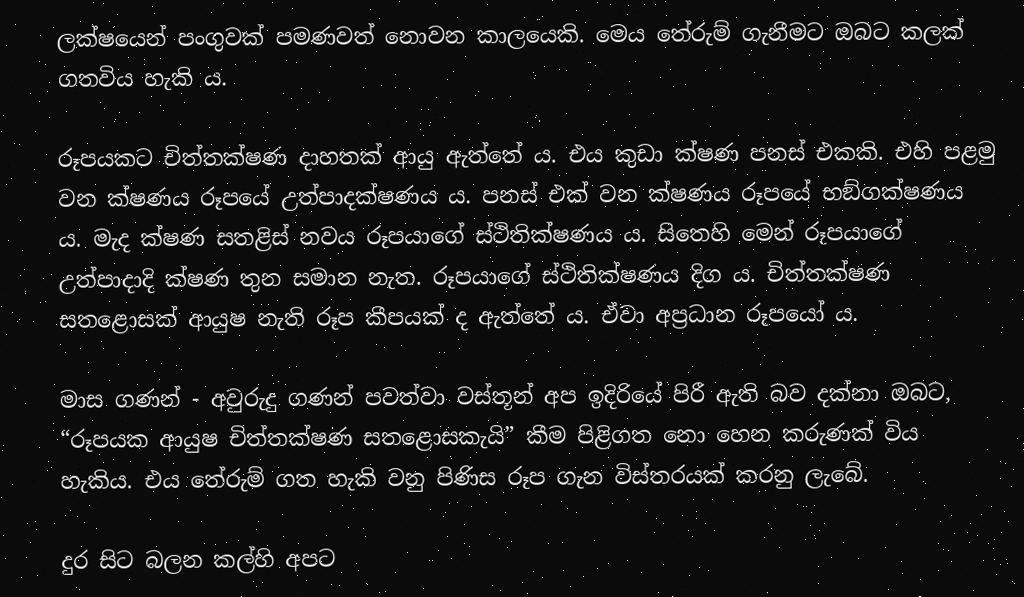ලක්ෂයෙන් පංගුවක් පමණවත් නොවන කාලයෙකි. මෙය තේරුම් ගැනීමට ඔබට කලක් ගතවිය හැකි ය.

රූපයකට චිත්තක්ෂණ දාහතක් ආයු ඇත්තේ ය. එය කුඩා ක්ෂණ පනස් එකකි. එහි පළමු වන ක්ෂණය රූපයේ උත්පාදක්ෂණය ය. පනස් එක් වන ක්ෂණය රූපයේ භඞ්ගක්ෂණය ය. මැද ක්ෂණ සතළිස් නවය රූපයාගේ ස්ථිතික්ෂණය ය. සිතෙහි මෙන් රූපයාගේ උත්පාදාදි ක්ෂණ තුන සමාන නැත. රූපයාගේ ස්ථිතික්ෂණය දිග ය. චිත්තක්ෂණ සතළොසක් ආයුෂ නැති රූප කීපයක් ද ඇත්තේ ය. ඒවා අප්‍ර‍ධාන රූපයෝ ය.

මාස ගණන් - අවුරුදු ගණන් පවත්වා වස්තූන් අප ඉදිරියේ පිරී ඇති බව දක්නා ඔබට, “රූපයක ආයුෂ චිත්තක්ෂණ සතළොසකැයි” කීම පිළිගත නො හෙන කරුණක් විය හැකිය. එය තේරුම් ගත හැකි වනු පිණිස රූප ගැන විස්තරයක් කරනු ලැබේ.

දුර සිට බලන කල්හි අපට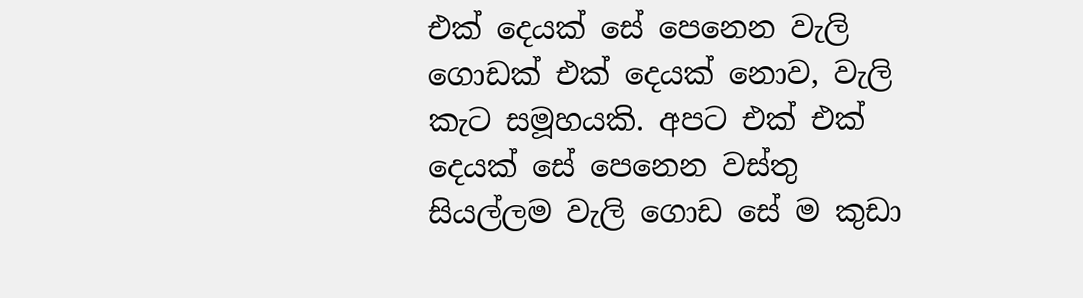එක් දෙයක් සේ පෙනෙන වැලි ගොඩක් එක් දෙයක් නොව, වැලි කැට සමූහයකි. අපට එක් එක් දෙයක් සේ පෙනෙන වස්තු සියල්ලම වැලි ගොඩ සේ ම කුඩා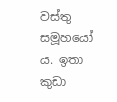වස්තු සමූහයෝ ය. ඉතා කුඩා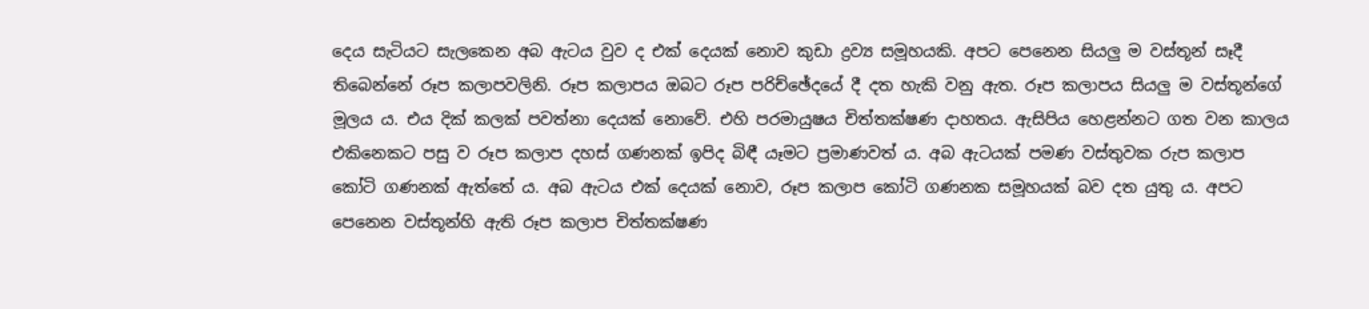දෙය සැටියට සැලකෙන අබ ඇටය වුව ද එක් දෙයක් නොව කුඩා ද්‍ර‍ව්‍ය සමූහයකි. අපට පෙනෙන සියලු ම වස්තූන් සෑදී තිබෙන්නේ රූප කලාපවලිනි. රූප කලාපය ඔබට රූප පරිච්ඡේදයේ දී දත හැකි වනු ඇත. රූප කලාපය සියලු ම වස්තූන්ගේ මූලය ය. එය දික් කලක් පවත්නා දෙයක් නොවේ. එහි පරමායුෂය චිත්තක්ෂණ දාහතය. ඇසිපිය හෙළන්නට ගත වන කාලය එකිනෙකට පසු ව රූප කලාප දහස් ගණනක් ඉපිද බිඳී යෑමට ප්‍ර‍මාණවත් ය. අබ ඇටයක් පමණ වස්තුවක රුප කලාප කෝටි ගණනක් ඇත්තේ ය. අබ ඇටය එක් දෙයක් නොව, රූප කලාප කෝටි ගණනක සමූහයක් බව දත යුතු ය. අපට පෙනෙන වස්තූන්හි ඇති රූප කලාප චිත්තක්ෂණ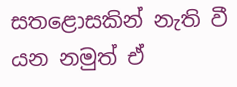සතළොසකින් නැති වී යන නමුත් ඒ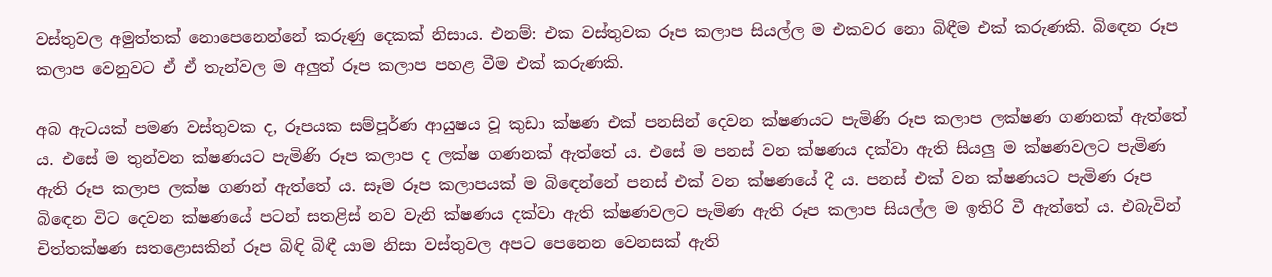වස්තුවල අමුත්තක් නොපෙනෙන්නේ කරුණු දෙකක් නිසාය. එනම්: එක වස්තුවක රූප කලාප සියල්ල ම එකවර නො බිඳීම එක් කරුණකි. බිඳෙන රූප කලාප වෙනුවට ඒ ඒ තැන්වල ම අලුත් රූප කලාප පහළ වීම එක් කරුණකි.

අබ ඇටයක් පමණ වස්තුවක ද, රූපයක සම්පූර්ණ ආයුෂය වූ කුඩා ක්ෂණ එක් පනසින් දෙවන ක්ෂණයට පැමිණි රූප කලාප ලක්ෂණ ගණනක් ඇත්තේ ය. එසේ ම තුන්වන ක්ෂණයට පැමිණි රූප කලාප ද ලක්ෂ ගණනක් ඇත්තේ ය. එසේ ම පනස් වන ක්ෂණය දක්වා ඇති සියලු ම ක්ෂණවලට පැමිණ ඇති රූප කලාප ලක්ෂ ගණන් ඇත්තේ ය. සෑම රූප කලාපයක් ම බිඳෙන්නේ පනස් එක් වන ක්ෂණයේ දී ය. පනස් එක් වන ක්ෂණයට පැමිණ රූප බිඳෙන විට දෙවන ක්ෂණයේ පටන් සතළිස් නව වැනි ක්ෂණය දක්වා ඇති ක්ෂණවලට පැමිණ ඇති රූප කලාප සියල්ල ම ඉතිරි වී ඇත්තේ ය. එබැවින් චිත්තක්ෂණ සතළොසකින් රූප බිඳි බිඳී යාම නිසා වස්තුවල අපට පෙනෙන වෙනසක් ඇති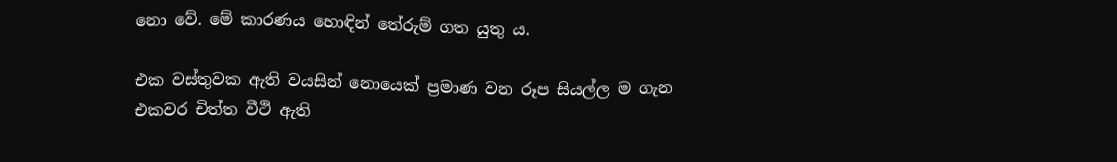නො වේ. මේ කාරණය හොඳින් තේරුම් ගත යුතු ය.

එක වස්තුවක ඇති වයසින් නොයෙක් ප්‍ර‍මාණ වන රූප සියල්ල ම ගැන එකවර චිත්ත වීථි ඇති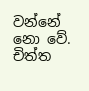වන්නේ නො වේ. චිත්ත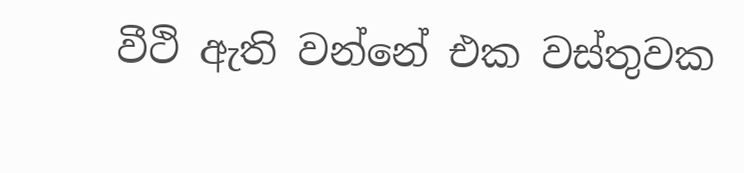වීථි ඇති වන්නේ එක වස්තුවක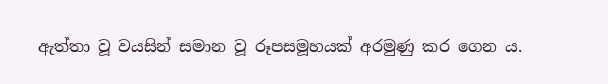ඇත්තා වූ වයසින් සමාන වූ රූපසමූහයක් අරමුණු කර ගෙන ය.